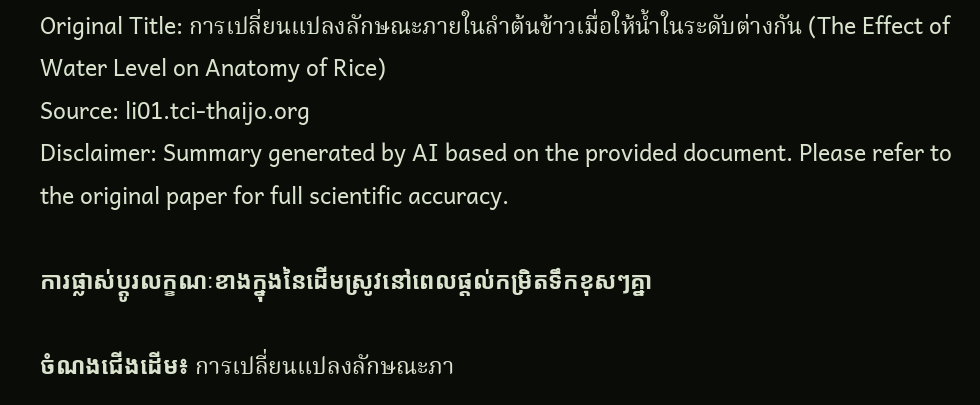Original Title: การเปลี่ยนแปลงลักษณะภายในลำต้นข้าวเมื่อให้น้ำในระดับต่างกัน (The Effect of Water Level on Anatomy of Rice)
Source: li01.tci-thaijo.org
Disclaimer: Summary generated by AI based on the provided document. Please refer to the original paper for full scientific accuracy.

ការផ្លាស់ប្តូរលក្ខណៈខាងក្នុងនៃដើមស្រូវនៅពេលផ្តល់កម្រិតទឹកខុសៗគ្នា

ចំណងជើងដើម៖ การเปลี่ยนแปลงลักษณะภา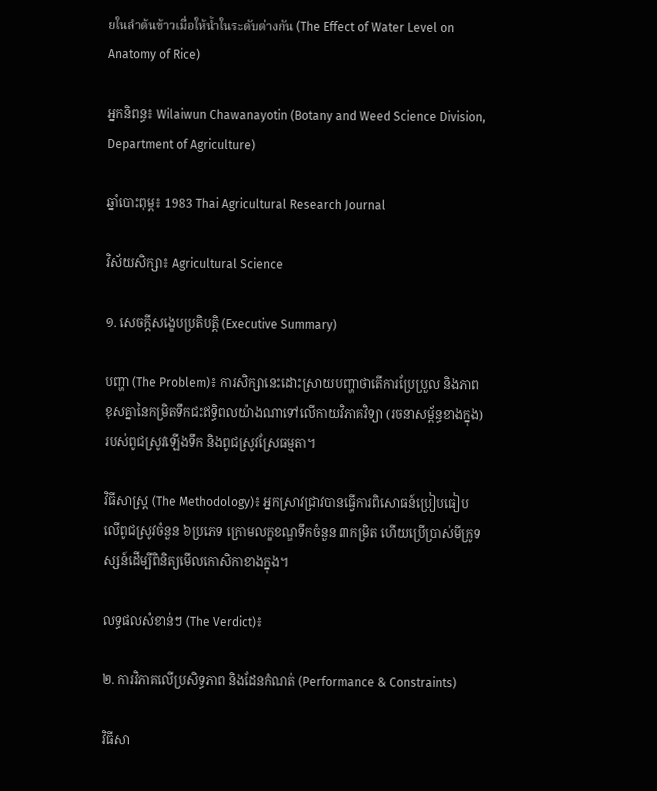ยในลำต้นข้าวเมื่อให้น้ำในระดับต่างกัน (The Effect of Water Level on Anatomy of Rice)

អ្នកនិពន្ធ៖ Wilaiwun Chawanayotin (Botany and Weed Science Division, Department of Agriculture)

ឆ្នាំបោះពុម្ព៖ 1983 Thai Agricultural Research Journal

វិស័យសិក្សា៖ Agricultural Science

១. សេចក្តីសង្ខេបប្រតិបត្តិ (Executive Summary)

បញ្ហា (The Problem)៖ ការសិក្សានេះដោះស្រាយបញ្ហាថាតើការប្រែប្រួល និងភាពខុសគ្នានៃកម្រិតទឹកជះឥទ្ធិពលយ៉ាងណាទៅលើកាយវិភាគវិទ្យា (រចនាសម្ព័ន្ធខាងក្នុង) របស់ពូជស្រូវឡើងទឹក និងពូជស្រូវស្រែធម្មតា។

វិធីសាស្ត្រ (The Methodology)៖ អ្នកស្រាវជ្រាវបានធ្វើការពិសោធន៍ប្រៀបធៀបលើពូជស្រូវចំនួន ៦ប្រភេទ ក្រោមលក្ខខណ្ឌទឹកចំនួន ៣កម្រិត ហើយប្រើប្រាស់មីក្រូទស្សន៍ដើម្បីពិនិត្យមើលកោសិកាខាងក្នុង។

លទ្ធផលសំខាន់ៗ (The Verdict)៖

២. ការវិភាគលើប្រសិទ្ធភាព និងដែនកំណត់ (Performance & Constraints)

វិធីសា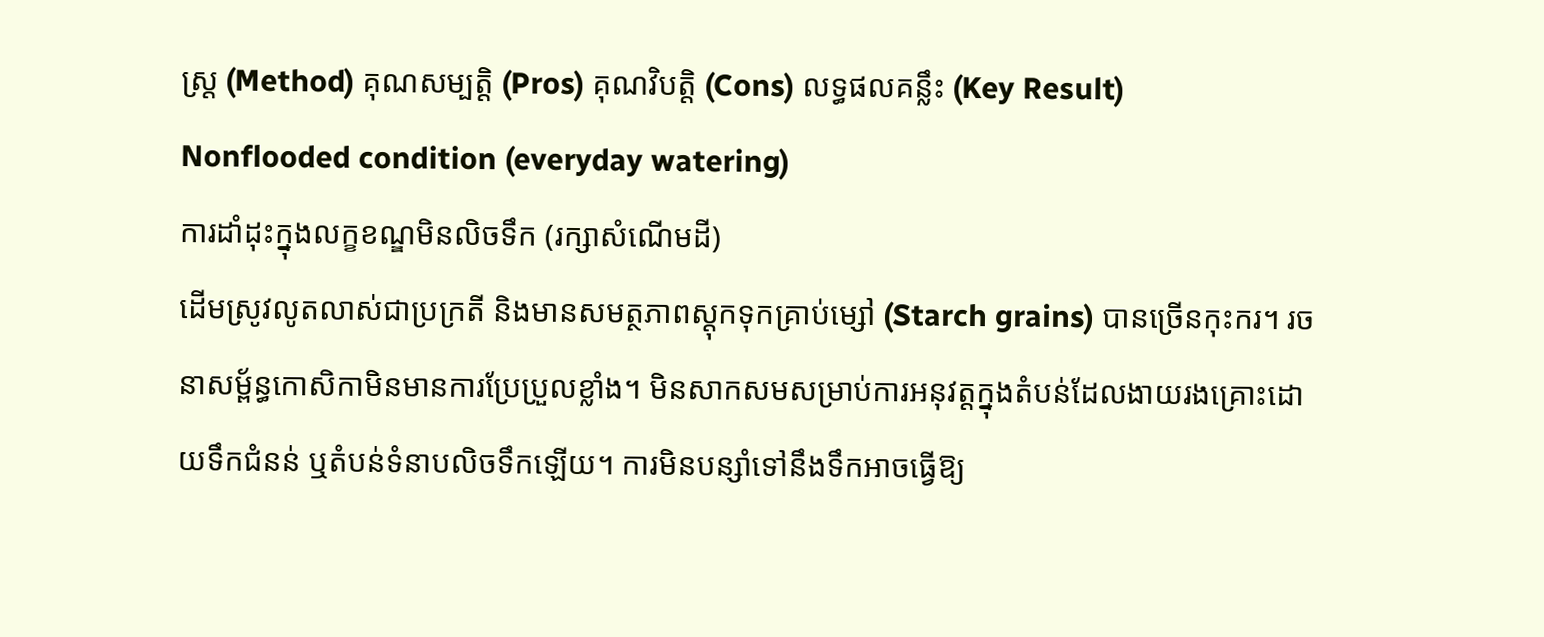ស្ត្រ (Method) គុណសម្បត្តិ (Pros) គុណវិបត្តិ (Cons) លទ្ធផលគន្លឹះ (Key Result)
Nonflooded condition (everyday watering)
ការដាំដុះក្នុងលក្ខខណ្ឌមិនលិចទឹក (រក្សាសំណើមដី)
ដើមស្រូវលូតលាស់ជាប្រក្រតី និងមានសមត្ថភាពស្តុកទុកគ្រាប់ម្សៅ (Starch grains) បានច្រើនកុះករ។ រចនាសម្ព័ន្ធកោសិកាមិនមានការប្រែប្រួលខ្លាំង។ មិនសាកសមសម្រាប់ការអនុវត្តក្នុងតំបន់ដែលងាយរងគ្រោះដោយទឹកជំនន់ ឬតំបន់ទំនាបលិចទឹកឡើយ។ ការមិនបន្សាំទៅនឹងទឹកអាចធ្វើឱ្យ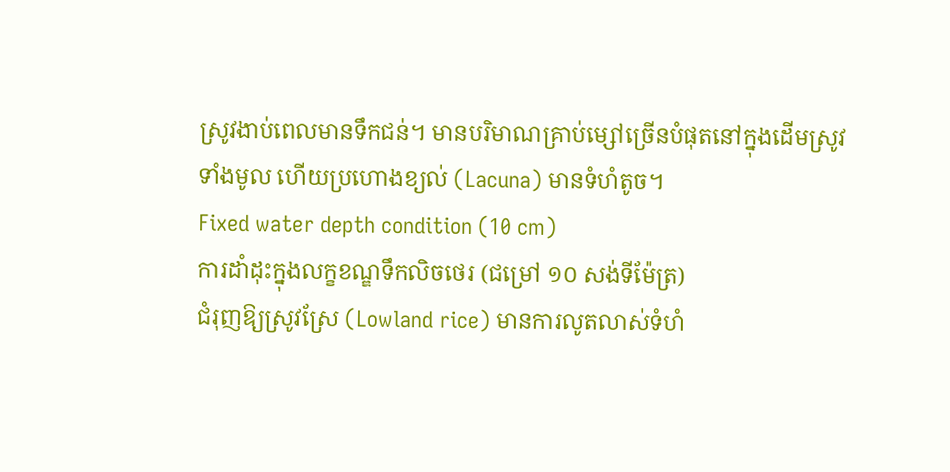ស្រូវងាប់ពេលមានទឹកជន់។ មានបរិមាណគ្រាប់ម្សៅច្រើនបំផុតនៅក្នុងដើមស្រូវទាំងមូល ហើយប្រហោងខ្យល់ (Lacuna) មានទំហំតូច។
Fixed water depth condition (10 cm)
ការដាំដុះក្នុងលក្ខខណ្ឌទឹកលិចថេរ (ជម្រៅ ១០ សង់ទីម៉ែត្រ)
ជំរុញឱ្យស្រូវស្រែ (Lowland rice) មានការលូតលាស់ទំហំ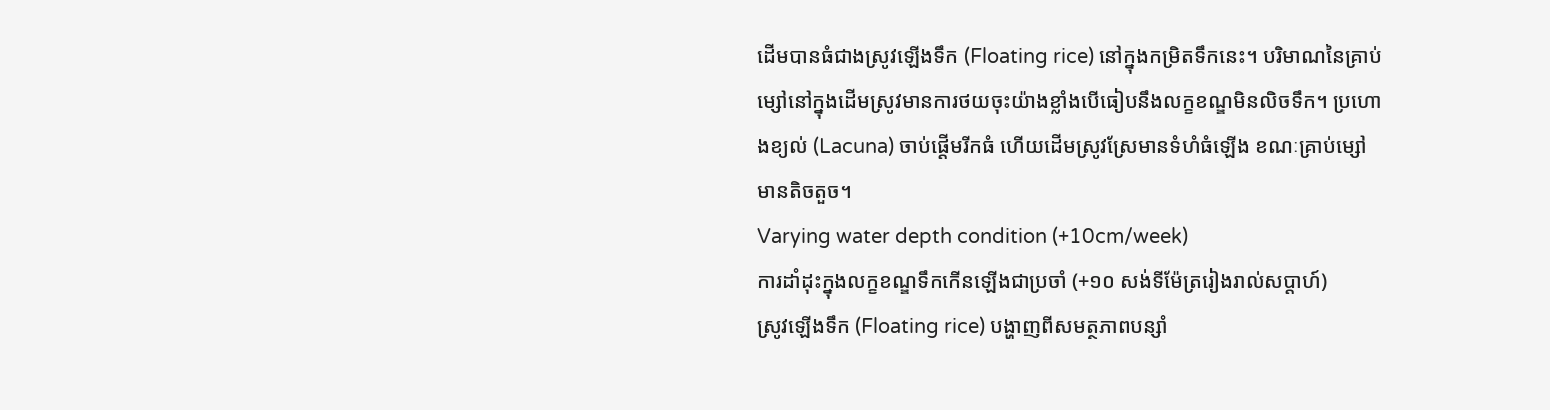ដើមបានធំជាងស្រូវឡើងទឹក (Floating rice) នៅក្នុងកម្រិតទឹកនេះ។ បរិមាណនៃគ្រាប់ម្សៅនៅក្នុងដើមស្រូវមានការថយចុះយ៉ាងខ្លាំងបើធៀបនឹងលក្ខខណ្ឌមិនលិចទឹក។ ប្រហោងខ្យល់ (Lacuna) ចាប់ផ្តើមរីកធំ ហើយដើមស្រូវស្រែមានទំហំធំឡើង ខណៈគ្រាប់ម្សៅមានតិចតួច។
Varying water depth condition (+10cm/week)
ការដាំដុះក្នុងលក្ខខណ្ឌទឹកកើនឡើងជាប្រចាំ (+១០ សង់ទីម៉ែត្ររៀងរាល់សប្តាហ៍)
ស្រូវឡើងទឹក (Floating rice) បង្ហាញពីសមត្ថភាពបន្សាំ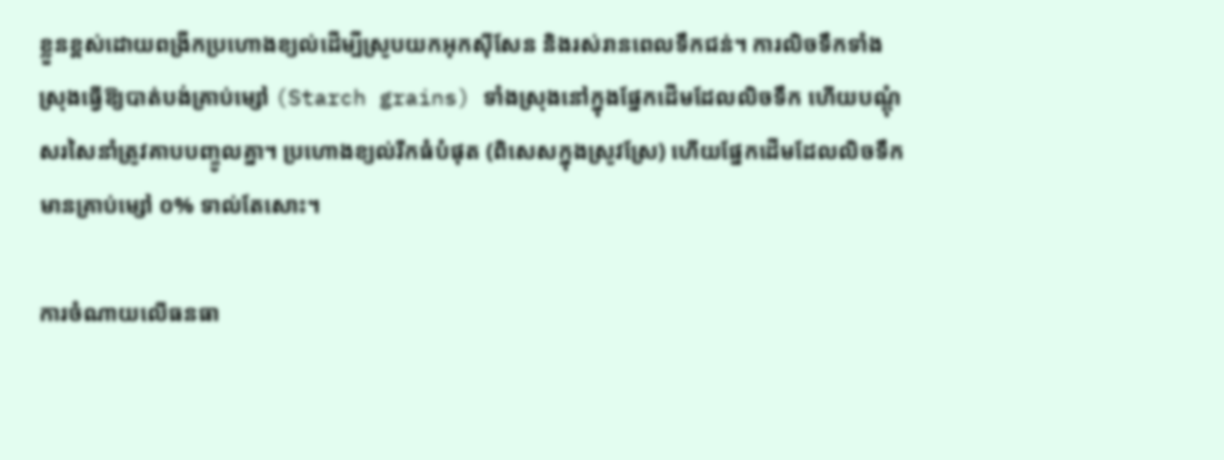ខ្លួនខ្ពស់ដោយពង្រីកប្រហោងខ្យល់ដើម្បីស្រូបយកអុកស៊ីសែន និងរស់រានពេលទឹកជន់។ ការលិចទឹកទាំងស្រុងធ្វើឱ្យបាត់បង់គ្រាប់ម្សៅ (Starch grains) ទាំងស្រុងនៅក្នុងផ្នែកដើមដែលលិចទឹក ហើយបណ្តុំសរសៃនាំត្រូវគាបបញ្ចូលគ្នា។ ប្រហោងខ្យល់រីកធំបំផុត (ពិសេសក្នុងស្រូវស្រែ) ហើយផ្នែកដើមដែលលិចទឹកមានគ្រាប់ម្សៅ ០% ទាល់តែសោះ។

ការចំណាយលើធនធា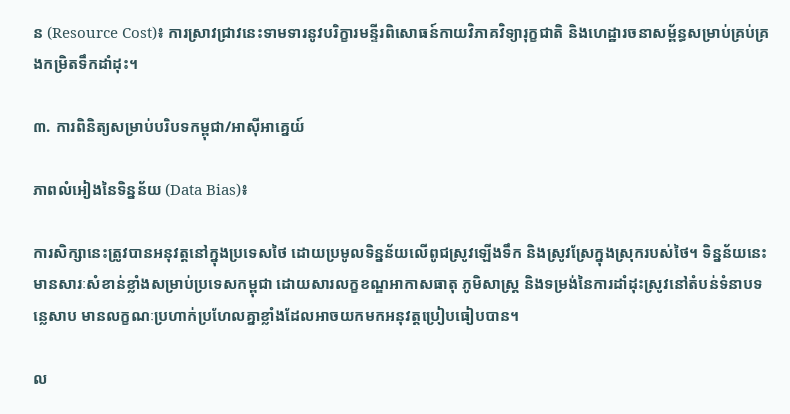ន (Resource Cost)៖ ការស្រាវជ្រាវនេះទាមទារនូវបរិក្ខារមន្ទីរពិសោធន៍កាយវិភាគវិទ្យារុក្ខជាតិ និងហេដ្ឋារចនាសម្ព័ន្ធសម្រាប់គ្រប់គ្រងកម្រិតទឹកដាំដុះ។

៣. ការពិនិត្យសម្រាប់បរិបទកម្ពុជា/អាស៊ីអាគ្នេយ៍

ភាពលំអៀងនៃទិន្នន័យ (Data Bias)៖

ការសិក្សានេះត្រូវបានអនុវត្តនៅក្នុងប្រទេសថៃ ដោយប្រមូលទិន្នន័យលើពូជស្រូវឡើងទឹក និងស្រូវស្រែក្នុងស្រុករបស់ថៃ។ ទិន្នន័យនេះមានសារៈសំខាន់ខ្លាំងសម្រាប់ប្រទេសកម្ពុជា ដោយសារលក្ខខណ្ឌអាកាសធាតុ ភូមិសាស្ត្រ និងទម្រង់នៃការដាំដុះស្រូវនៅតំបន់ទំនាបទន្លេសាប មានលក្ខណៈប្រហាក់ប្រហែលគ្នាខ្លាំងដែលអាចយកមកអនុវត្តប្រៀបធៀបបាន។

ល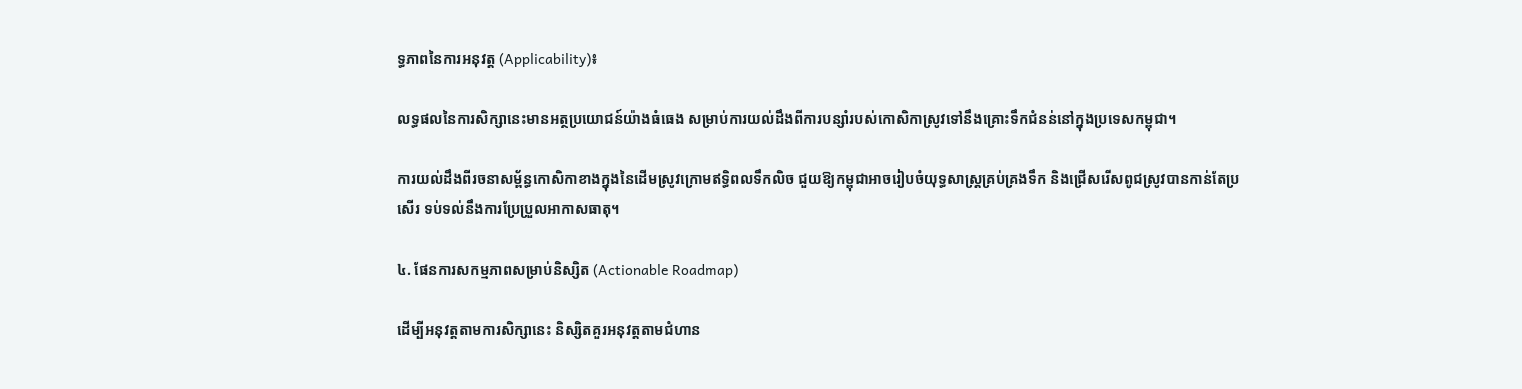ទ្ធភាពនៃការអនុវត្ត (Applicability)៖

លទ្ធផលនៃការសិក្សានេះមានអត្ថប្រយោជន៍យ៉ាងធំធេង សម្រាប់ការយល់ដឹងពីការបន្សាំរបស់កោសិកាស្រូវទៅនឹងគ្រោះទឹកជំនន់នៅក្នុងប្រទេសកម្ពុជា។

ការយល់ដឹងពីរចនាសម្ព័ន្ធកោសិកាខាងក្នុងនៃដើមស្រូវក្រោមឥទ្ធិពលទឹកលិច ជួយឱ្យកម្ពុជាអាចរៀបចំយុទ្ធសាស្ត្រគ្រប់គ្រងទឹក និងជ្រើសរើសពូជស្រូវបានកាន់តែប្រសើរ ទប់ទល់នឹងការប្រែប្រួលអាកាសធាតុ។

៤. ផែនការសកម្មភាពសម្រាប់និស្សិត (Actionable Roadmap)

ដើម្បីអនុវត្តតាមការសិក្សានេះ និស្សិតគួរអនុវត្តតាមជំហាន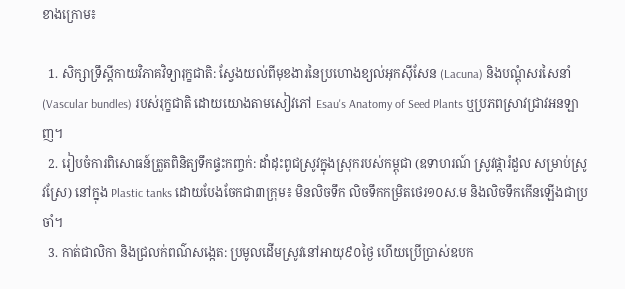ខាងក្រោម៖

  1. សិក្សាទ្រឹស្តីកាយវិភាគវិទ្យារុក្ខជាតិ: ស្វែងយល់ពីមុខងារនៃប្រហោងខ្យល់អុកស៊ីសែន (Lacuna) និងបណ្តុំសរសៃនាំ (Vascular bundles) របស់រុក្ខជាតិ ដោយយោងតាមសៀវភៅ Esau's Anatomy of Seed Plants ឬប្រភពស្រាវជ្រាវអនឡាញ។
  2. រៀបចំការពិសោធន៍ត្រួតពិនិត្យទឹកផ្ទះកញ្ចក់: ដាំដុះពូជស្រូវក្នុងស្រុករបស់កម្ពុជា (ឧទាហរណ៍ ស្រូវផ្ការំដួល សម្រាប់ស្រូវស្រែ) នៅក្នុង Plastic tanks ដោយបែងចែកជា៣ក្រុម៖ មិនលិចទឹក លិចទឹកកម្រិតថេរ១០ស.ម និងលិចទឹកកើនឡើងជាប្រចាំ។
  3. កាត់ជាលិកា និងជ្រលក់ពណ៌សង្កេត: ប្រមូលដើមស្រូវនៅអាយុ៩០ថ្ងៃ ហើយប្រើប្រាស់ឧបក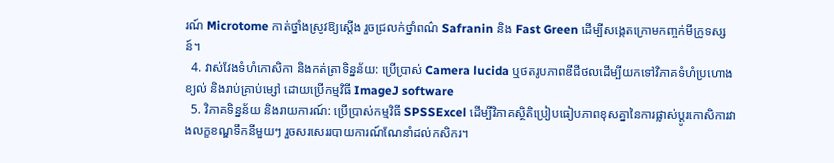រណ៍ Microtome កាត់ថ្នាំងស្រូវឱ្យស្តើង រួចជ្រលក់ថ្នាំពណ៌ Safranin និង Fast Green ដើម្បីសង្កេតក្រោមកញ្ចក់មីក្រូទស្សន៍។
  4. វាស់វែងទំហំកោសិកា និងកត់ត្រាទិន្នន័យ: ប្រើប្រាស់ Camera lucida ឬថតរូបភាពឌីជីថលដើម្បីយកទៅវិភាគទំហំប្រហោងខ្យល់ និងរាប់គ្រាប់ម្សៅ ដោយប្រើកម្មវិធី ImageJ software
  5. វិភាគទិន្នន័យ និងរាយការណ៍: ប្រើប្រាស់កម្មវិធី SPSSExcel ដើម្បីវិភាគស្ថិតិប្រៀបធៀបភាពខុសគ្នានៃការផ្លាស់ប្តូរកោសិការវាងលក្ខខណ្ឌទឹកនីមួយៗ រួចសរសេររបាយការណ៍ណែនាំដល់កសិករ។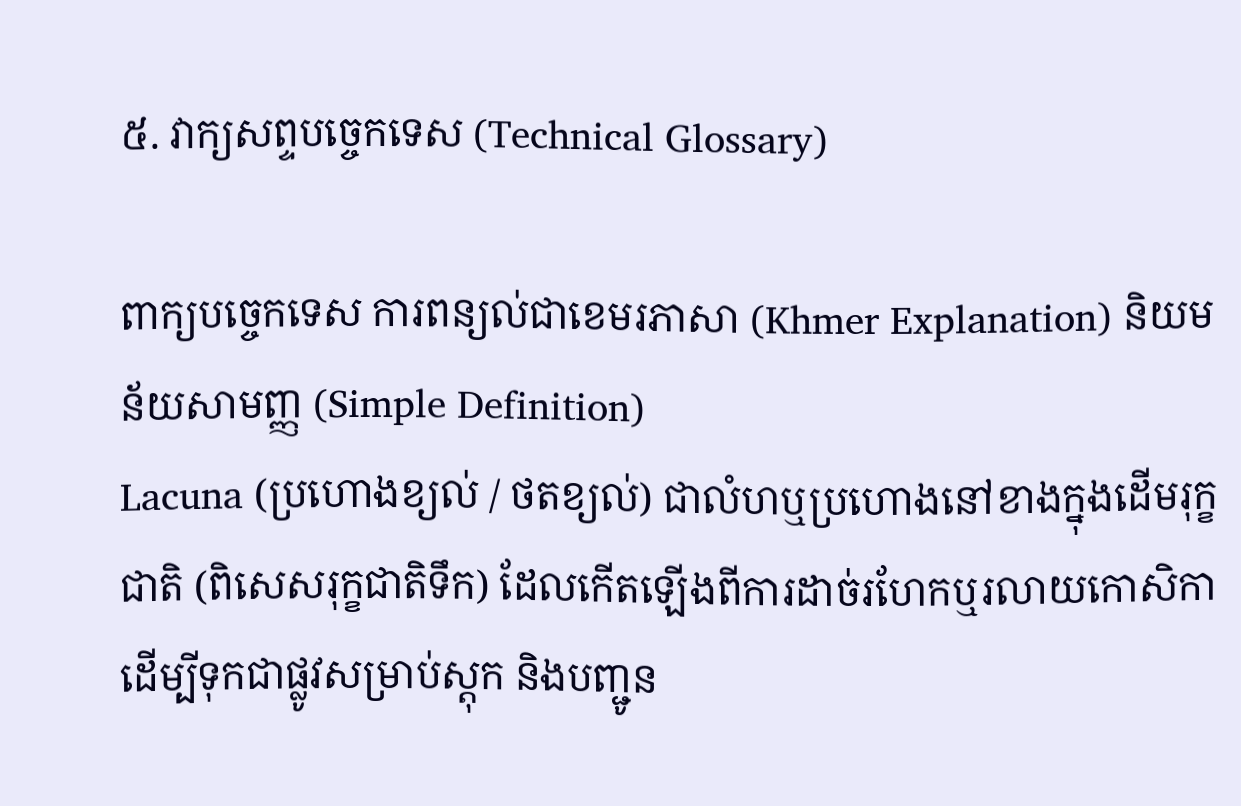៥. វាក្យសព្ទបច្ចេកទេស (Technical Glossary)

ពាក្យបច្ចេកទេស ការពន្យល់ជាខេមរភាសា (Khmer Explanation) និយមន័យសាមញ្ញ (Simple Definition)
Lacuna (ប្រហោងខ្យល់ / ថតខ្យល់) ជាលំហឬប្រហោងនៅខាងក្នុងដើមរុក្ខជាតិ (ពិសេសរុក្ខជាតិទឹក) ដែលកើតឡើងពីការដាច់រហែកឬរលាយកោសិកា ដើម្បីទុកជាផ្លូវសម្រាប់ស្តុក និងបញ្ជូន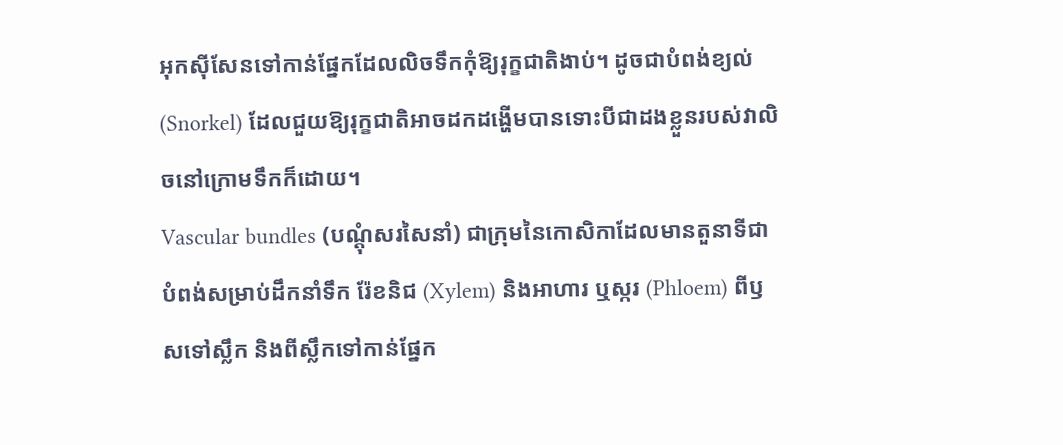អុកស៊ីសែនទៅកាន់ផ្នែកដែលលិចទឹកកុំឱ្យរុក្ខជាតិងាប់។ ដូចជាបំពង់ខ្យល់ (Snorkel) ដែលជួយឱ្យរុក្ខជាតិអាចដកដង្ហើមបានទោះបីជាដងខ្លួនរបស់វាលិចនៅក្រោមទឹកក៏ដោយ។
Vascular bundles (បណ្តុំសរសៃនាំ) ជាក្រុមនៃកោសិកាដែលមានតួនាទីជាបំពង់សម្រាប់ដឹកនាំទឹក រ៉ែខនិជ (Xylem) និងអាហារ ឬស្ករ (Phloem) ពីឫសទៅស្លឹក និងពីស្លឹកទៅកាន់ផ្នែក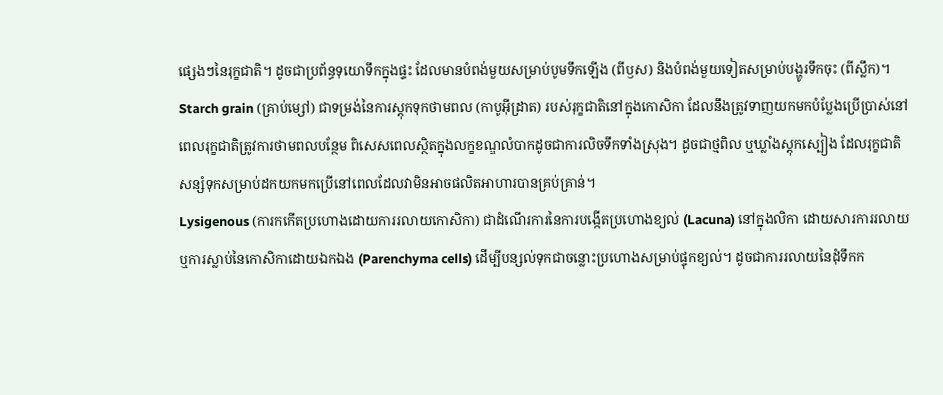ផ្សេងៗនៃរុក្ខជាតិ។ ដូចជាប្រព័ន្ធទុយោទឹកក្នុងផ្ទះ ដែលមានបំពង់មួយសម្រាប់បូមទឹកឡើង (ពីឫស) និងបំពង់មួយទៀតសម្រាប់បង្ហូរទឹកចុះ (ពីស្លឹក)។
Starch grain (គ្រាប់ម្សៅ) ជាទម្រង់នៃការស្តុកទុកថាមពល (កាបូអ៊ីដ្រាត) របស់រុក្ខជាតិនៅក្នុងកោសិកា ដែលនឹងត្រូវទាញយកមកបំប្លែងប្រើប្រាស់នៅពេលរុក្ខជាតិត្រូវការថាមពលបន្ថែម ពិសេសពេលស្ថិតក្នុងលក្ខខណ្ឌលំបាកដូចជាការលិចទឹកទាំងស្រុង។ ដូចជាថ្មពិល ឬឃ្លាំងស្តុកស្បៀង ដែលរុក្ខជាតិសន្សំទុកសម្រាប់ដកយកមកប្រើនៅពេលដែលវាមិនអាចផលិតអាហារបានគ្រប់គ្រាន់។
Lysigenous (ការកកើតប្រហោងដោយការរលាយកោសិកា) ជាដំណើរការនៃការបង្កើតប្រហោងខ្យល់ (Lacuna) នៅក្នុងលិកា ដោយសារការរលាយ ឬការស្លាប់នៃកោសិកាដោយឯកឯង (Parenchyma cells) ដើម្បីបន្សល់ទុកជាចន្លោះប្រហោងសម្រាប់ផ្ទុកខ្យល់។ ដូចជាការរលាយនៃដុំទឹកក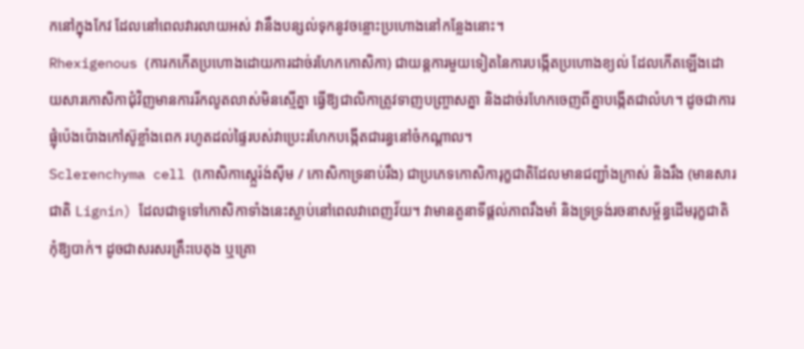កនៅក្នុងកែវ ដែលនៅពេលវារលាយអស់ វានឹងបន្សល់ទុកនូវចន្លោះប្រហោងនៅកន្លែងនោះ។
Rhexigenous (ការកកើតប្រហោងដោយការដាច់រហែកកោសិកា) ជាយន្តការមួយទៀតនៃការបង្កើតប្រហោងខ្យល់ ដែលកើតឡើងដោយសារកោសិកាជុំវិញមានការរីកលូតលាស់មិនស្មើគ្នា ធ្វើឱ្យជាលិកាត្រូវទាញបញ្ច្រាសគ្នា និងដាច់រហែកចេញពីគ្នាបង្កើតជាលំហ។ ដូចជាការផ្លុំប៉េងប៉ោងកៅស៊ូខ្លាំងពេក រហូតដល់ផ្ទៃរបស់វាប្រេះរហែកបង្កើតជារន្ធនៅចំកណ្តាល។
Sclerenchyma cell (កោសិកាស្ក្លេរ៉ង់ស៊ីម / កោសិកាទ្រនាប់រឹង) ជាប្រភេទកោសិការុក្ខជាតិដែលមានជញ្ជាំងក្រាស់ និងរឹង (មានសារជាតិ Lignin) ដែលជាទូទៅកោសិកាទាំងនេះស្លាប់នៅពេលវាពេញវ័យ។ វាមានតួនាទីផ្តល់ភាពរឹងមាំ និងទ្រទ្រង់រចនាសម្ព័ន្ធដើមរុក្ខជាតិកុំឱ្យបាក់។ ដូចជាសរសរគ្រឹះបេតុង ឬគ្រោ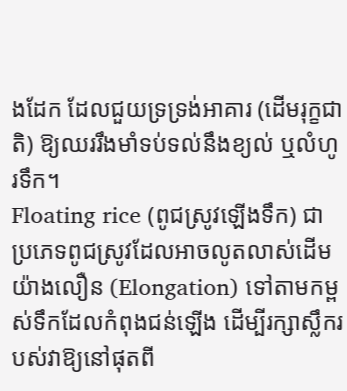ងដែក ដែលជួយទ្រទ្រង់អាគារ (ដើមរុក្ខជាតិ) ឱ្យឈររឹងមាំទប់ទល់នឹងខ្យល់ ឬលំហូរទឹក។
Floating rice (ពូជស្រូវឡើងទឹក) ជាប្រភេទពូជស្រូវដែលអាចលូតលាស់ដើមយ៉ាងលឿន (Elongation) ទៅតាមកម្ពស់ទឹកដែលកំពុងជន់ឡើង ដើម្បីរក្សាស្លឹករបស់វាឱ្យនៅផុតពី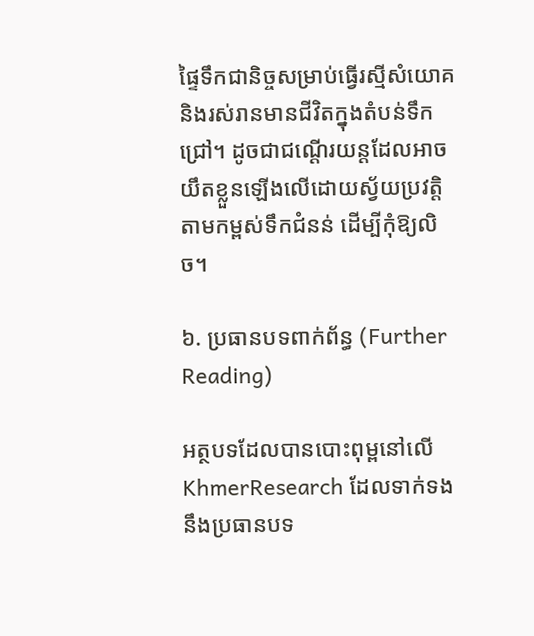ផ្ទៃទឹកជានិច្ចសម្រាប់ធ្វើរស្មីសំយោគ និងរស់រានមានជីវិតក្នុងតំបន់ទឹកជ្រៅ។ ដូចជាជណ្តើរយន្តដែលអាចយឹតខ្លួនឡើងលើដោយស្វ័យប្រវត្តិតាមកម្ពស់ទឹកជំនន់ ដើម្បីកុំឱ្យលិច។

៦. ប្រធានបទពាក់ព័ន្ធ (Further Reading)

អត្ថបទដែលបានបោះពុម្ពនៅលើ KhmerResearch ដែលទាក់ទងនឹងប្រធានបទ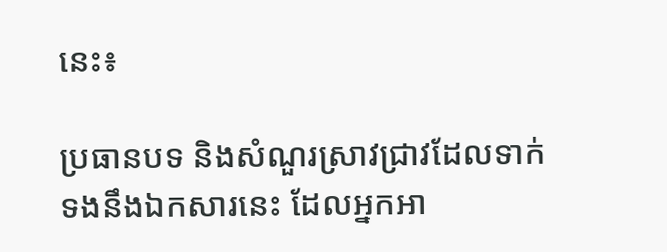នេះ៖

ប្រធានបទ និងសំណួរស្រាវជ្រាវដែលទាក់ទងនឹងឯកសារនេះ ដែលអ្នកអា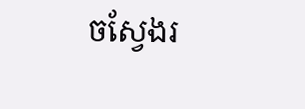ចស្វែងរ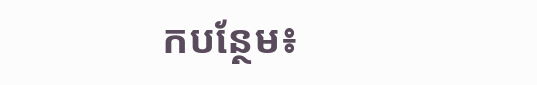កបន្ថែម៖